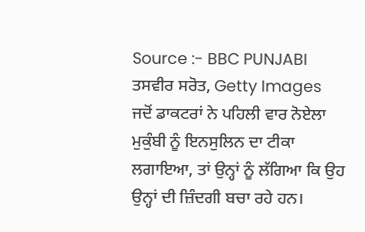Source :- BBC PUNJABI
ਤਸਵੀਰ ਸਰੋਤ, Getty Images
ਜਦੋਂ ਡਾਕਟਰਾਂ ਨੇ ਪਹਿਲੀ ਵਾਰ ਨੋਏਲਾ ਮੁਕੁੰਬੀ ਨੂੰ ਇਨਸੁਲਿਨ ਦਾ ਟੀਕਾ ਲਗਾਇਆ, ਤਾਂ ਉਨ੍ਹਾਂ ਨੂੰ ਲੱਗਿਆ ਕਿ ਉਹ ਉਨ੍ਹਾਂ ਦੀ ਜ਼ਿੰਦਗੀ ਬਚਾ ਰਹੇ ਹਨ।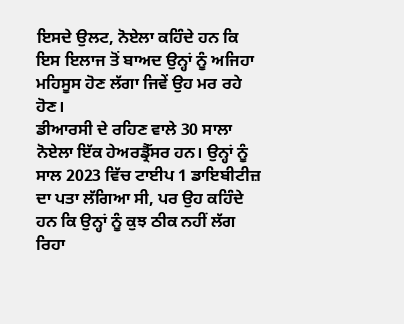ਇਸਦੇ ਉਲਟ, ਨੋਏਲਾ ਕਹਿੰਦੇ ਹਨ ਕਿ ਇਸ ਇਲਾਜ ਤੋਂ ਬਾਅਦ ਉਨ੍ਹਾਂ ਨੂੰ ਅਜਿਹਾ ਮਹਿਸੂਸ ਹੋਣ ਲੱਗਾ ਜਿਵੇਂ ਉਹ ਮਰ ਰਹੇ ਹੋਣ।
ਡੀਆਰਸੀ ਦੇ ਰਹਿਣ ਵਾਲੇ 30 ਸਾਲਾ ਨੋਏਲਾ ਇੱਕ ਹੇਅਰਡ੍ਰੈੱਸਰ ਹਨ। ਉਨ੍ਹਾਂ ਨੂੰ ਸਾਲ 2023 ਵਿੱਚ ਟਾਈਪ 1 ਡਾਇਬੀਟੀਜ਼ ਦਾ ਪਤਾ ਲੱਗਿਆ ਸੀ, ਪਰ ਉਹ ਕਹਿੰਦੇ ਹਨ ਕਿ ਉਨ੍ਹਾਂ ਨੂੰ ਕੁਝ ਠੀਕ ਨਹੀਂ ਲੱਗ ਰਿਹਾ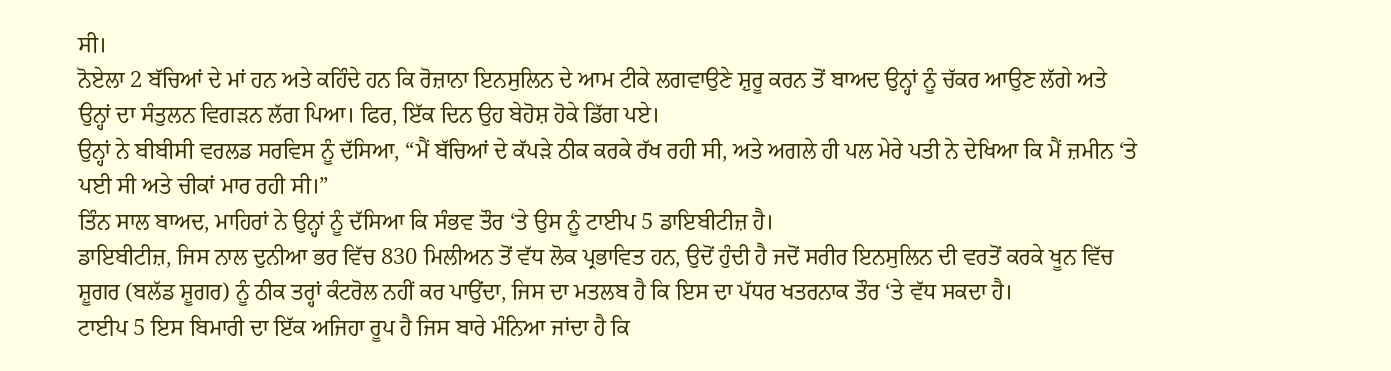ਸੀ।
ਨੋਏਲਾ 2 ਬੱਚਿਆਂ ਦੇ ਮਾਂ ਹਨ ਅਤੇ ਕਹਿੰਦੇ ਹਨ ਕਿ ਰੋਜ਼ਾਨਾ ਇਨਸੁਲਿਨ ਦੇ ਆਮ ਟੀਕੇ ਲਗਵਾਉਣੇ ਸ਼ੁਰੂ ਕਰਨ ਤੋਂ ਬਾਅਦ ਉਨ੍ਹਾਂ ਨੂੰ ਚੱਕਰ ਆਉਣ ਲੱਗੇ ਅਤੇ ਉਨ੍ਹਾਂ ਦਾ ਸੰਤੁਲਨ ਵਿਗੜਨ ਲੱਗ ਪਿਆ। ਫਿਰ, ਇੱਕ ਦਿਨ ਉਹ ਬੇਹੋਸ਼ ਹੋਕੇ ਡਿੱਗ ਪਏ।
ਉਨ੍ਹਾਂ ਨੇ ਬੀਬੀਸੀ ਵਰਲਡ ਸਰਵਿਸ ਨੂੰ ਦੱਸਿਆ, “ਮੈਂ ਬੱਚਿਆਂ ਦੇ ਕੱਪੜੇ ਠੀਕ ਕਰਕੇ ਰੱਖ ਰਹੀ ਸੀ, ਅਤੇ ਅਗਲੇ ਹੀ ਪਲ ਮੇਰੇ ਪਤੀ ਨੇ ਦੇਖਿਆ ਕਿ ਮੈਂ ਜ਼ਮੀਨ ‘ਤੇ ਪਈ ਸੀ ਅਤੇ ਚੀਕਾਂ ਮਾਰ ਰਹੀ ਸੀ।”
ਤਿੰਨ ਸਾਲ ਬਾਅਦ, ਮਾਹਿਰਾਂ ਨੇ ਉਨ੍ਹਾਂ ਨੂੰ ਦੱਸਿਆ ਕਿ ਸੰਭਵ ਤੌਰ ‘ਤੇ ਉਸ ਨੂੰ ਟਾਈਪ 5 ਡਾਇਬੀਟੀਜ਼ ਹੈ।
ਡਾਇਬੀਟੀਜ਼, ਜਿਸ ਨਾਲ ਦੁਨੀਆ ਭਰ ਵਿੱਚ 830 ਮਿਲੀਅਨ ਤੋਂ ਵੱਧ ਲੋਕ ਪ੍ਰਭਾਵਿਤ ਹਨ, ਉਦੋਂ ਹੁੰਦੀ ਹੈ ਜਦੋਂ ਸਰੀਰ ਇਨਸੁਲਿਨ ਦੀ ਵਰਤੋਂ ਕਰਕੇ ਖੂਨ ਵਿੱਚ ਸ਼ੂਗਰ (ਬਲੱਡ ਸ਼ੂਗਰ) ਨੂੰ ਠੀਕ ਤਰ੍ਹਾਂ ਕੰਟਰੋਲ ਨਹੀਂ ਕਰ ਪਾਉਂਦਾ, ਜਿਸ ਦਾ ਮਤਲਬ ਹੈ ਕਿ ਇਸ ਦਾ ਪੱਧਰ ਖਤਰਨਾਕ ਤੌਰ ‘ਤੇ ਵੱਧ ਸਕਦਾ ਹੈ।
ਟਾਈਪ 5 ਇਸ ਬਿਮਾਰੀ ਦਾ ਇੱਕ ਅਜਿਹਾ ਰੂਪ ਹੈ ਜਿਸ ਬਾਰੇ ਮੰਨਿਆ ਜਾਂਦਾ ਹੈ ਕਿ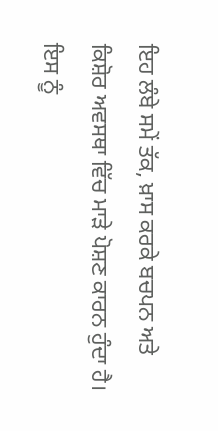ਇਹ ਲੰਬੇ ਸਮੇਂ ਤੱਕ, ਖ਼ਾਸ ਕਰਕੇ ਬਚਪਨ ਅਤੇ ਕਿਸ਼ੋਰ ਅਵਸਥਾ ਵਿੱਚ ਮਾੜੇ ਪੋਸ਼ਣ ਕਾਰਨ ਹੁੰਦਾ ਹੈ। ਇਸ ਨੂੰ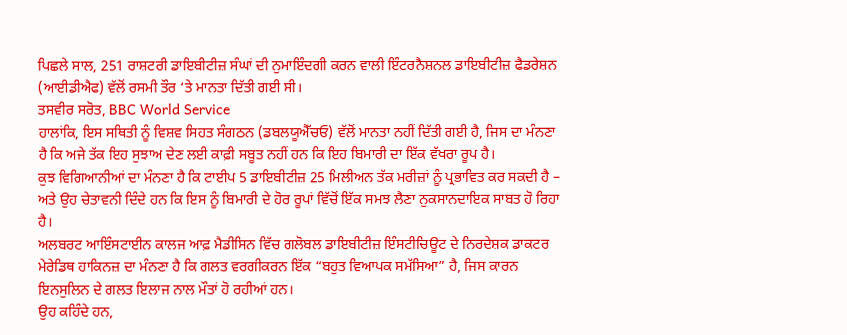ਪਿਛਲੇ ਸਾਲ, 251 ਰਾਸ਼ਟਰੀ ਡਾਇਬੀਟੀਜ਼ ਸੰਘਾਂ ਦੀ ਨੁਮਾਇੰਦਗੀ ਕਰਨ ਵਾਲੀ ਇੰਟਰਨੈਸ਼ਨਲ ਡਾਇਬੀਟੀਜ਼ ਫੈਡਰੇਸ਼ਨ (ਆਈਡੀਐਫ) ਵੱਲੋਂ ਰਸਮੀ ਤੌਰ ‘ਤੇ ਮਾਨਤਾ ਦਿੱਤੀ ਗਈ ਸੀ।
ਤਸਵੀਰ ਸਰੋਤ, BBC World Service
ਹਾਲਾਂਕਿ, ਇਸ ਸਥਿਤੀ ਨੂੰ ਵਿਸ਼ਵ ਸਿਹਤ ਸੰਗਠਨ (ਡਬਲਯੂਐੱਚਓ) ਵੱਲੋਂ ਮਾਨਤਾ ਨਹੀਂ ਦਿੱਤੀ ਗਈ ਹੈ, ਜਿਸ ਦਾ ਮੰਨਣਾ ਹੈ ਕਿ ਅਜੇ ਤੱਕ ਇਹ ਸੁਝਾਅ ਦੇਣ ਲਈ ਕਾਫ਼ੀ ਸਬੂਤ ਨਹੀਂ ਹਨ ਕਿ ਇਹ ਬਿਮਾਰੀ ਦਾ ਇੱਕ ਵੱਖਰਾ ਰੂਪ ਹੈ।
ਕੁਝ ਵਿਗਿਆਨੀਆਂ ਦਾ ਮੰਨਣਾ ਹੈ ਕਿ ਟਾਈਪ 5 ਡਾਇਬੀਟੀਜ਼ 25 ਮਿਲੀਅਨ ਤੱਕ ਮਰੀਜ਼ਾਂ ਨੂੰ ਪ੍ਰਭਾਵਿਤ ਕਰ ਸਕਦੀ ਹੈ – ਅਤੇ ਉਹ ਚੇਤਾਵਨੀ ਦਿੰਦੇ ਹਨ ਕਿ ਇਸ ਨੂੰ ਬਿਮਾਰੀ ਦੇ ਹੋਰ ਰੂਪਾਂ ਵਿੱਚੋਂ ਇੱਕ ਸਮਝ ਲੈਣਾ ਨੁਕਸਾਨਦਾਇਕ ਸਾਬਤ ਹੋ ਰਿਹਾ ਹੈ।
ਅਲਬਰਟ ਆਇੰਸਟਾਈਨ ਕਾਲਜ ਆਫ਼ ਮੈਡੀਸਿਨ ਵਿੱਚ ਗਲੋਬਲ ਡਾਇਬੀਟੀਜ਼ ਇੰਸਟੀਚਿਊਟ ਦੇ ਨਿਰਦੇਸ਼ਕ ਡਾਕਟਰ ਮੇਰੇਡਿਥ ਹਾਕਿਨਜ਼ ਦਾ ਮੰਨਣਾ ਹੈ ਕਿ ਗਲਤ ਵਰਗੀਕਰਨ ਇੱਕ “ਬਹੁਤ ਵਿਆਪਕ ਸਮੱਸਿਆ” ਹੈ, ਜਿਸ ਕਾਰਨ ਇਨਸੁਲਿਨ ਦੇ ਗਲਤ ਇਲਾਜ ਨਾਲ ਮੌਤਾਂ ਹੋ ਰਹੀਆਂ ਹਨ।
ਉਹ ਕਹਿੰਦੇ ਹਨ,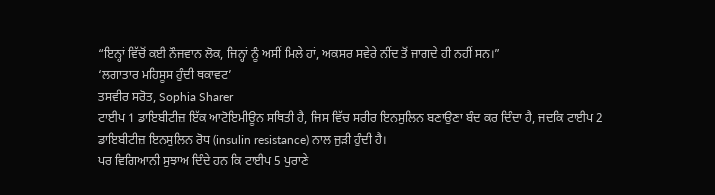“ਇਨ੍ਹਾਂ ਵਿੱਚੋਂ ਕਈ ਨੌਜਵਾਨ ਲੋਕ, ਜਿਨ੍ਹਾਂ ਨੂੰ ਅਸੀਂ ਮਿਲੇ ਹਾਂ, ਅਕਸਰ ਸਵੇਰੇ ਨੀਂਦ ਤੋਂ ਜਾਗਦੇ ਹੀ ਨਹੀਂ ਸਨ।”
‘ਲਗਾਤਾਰ ਮਹਿਸੂਸ ਹੁੰਦੀ ਥਕਾਵਟ’
ਤਸਵੀਰ ਸਰੋਤ, Sophia Sharer
ਟਾਈਪ 1 ਡਾਇਬੀਟੀਜ਼ ਇੱਕ ਆਟੋਇਮੀਊਨ ਸਥਿਤੀ ਹੈ, ਜਿਸ ਵਿੱਚ ਸਰੀਰ ਇਨਸੁਲਿਨ ਬਣਾਉਣਾ ਬੰਦ ਕਰ ਦਿੰਦਾ ਹੈ, ਜਦਕਿ ਟਾਈਪ 2 ਡਾਇਬੀਟੀਜ਼ ਇਨਸੁਲਿਨ ਰੋਧ (insulin resistance) ਨਾਲ ਜੁੜੀ ਹੁੰਦੀ ਹੈ।
ਪਰ ਵਿਗਿਆਨੀ ਸੁਝਾਅ ਦਿੰਦੇ ਹਨ ਕਿ ਟਾਈਪ 5 ਪੁਰਾਣੇ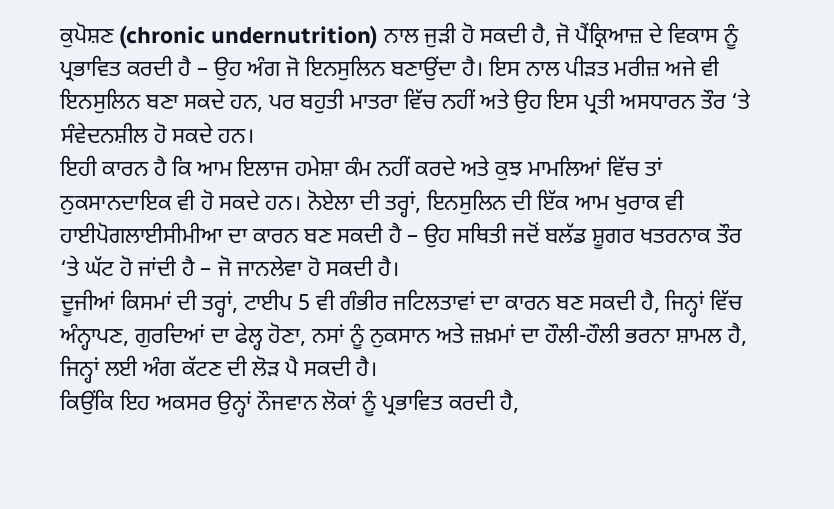ਕੁਪੋਸ਼ਣ (chronic undernutrition) ਨਾਲ ਜੁੜੀ ਹੋ ਸਕਦੀ ਹੈ, ਜੋ ਪੈਂਕ੍ਰਿਆਜ਼ ਦੇ ਵਿਕਾਸ ਨੂੰ ਪ੍ਰਭਾਵਿਤ ਕਰਦੀ ਹੈ – ਉਹ ਅੰਗ ਜੋ ਇਨਸੁਲਿਨ ਬਣਾਉਂਦਾ ਹੈ। ਇਸ ਨਾਲ ਪੀੜਤ ਮਰੀਜ਼ ਅਜੇ ਵੀ ਇਨਸੁਲਿਨ ਬਣਾ ਸਕਦੇ ਹਨ, ਪਰ ਬਹੁਤੀ ਮਾਤਰਾ ਵਿੱਚ ਨਹੀਂ ਅਤੇ ਉਹ ਇਸ ਪ੍ਰਤੀ ਅਸਧਾਰਨ ਤੌਰ ‘ਤੇ ਸੰਵੇਦਨਸ਼ੀਲ ਹੋ ਸਕਦੇ ਹਨ।
ਇਹੀ ਕਾਰਨ ਹੈ ਕਿ ਆਮ ਇਲਾਜ ਹਮੇਸ਼ਾ ਕੰਮ ਨਹੀਂ ਕਰਦੇ ਅਤੇ ਕੁਝ ਮਾਮਲਿਆਂ ਵਿੱਚ ਤਾਂ ਨੁਕਸਾਨਦਾਇਕ ਵੀ ਹੋ ਸਕਦੇ ਹਨ। ਨੋਏਲਾ ਦੀ ਤਰ੍ਹਾਂ, ਇਨਸੁਲਿਨ ਦੀ ਇੱਕ ਆਮ ਖੁਰਾਕ ਵੀ ਹਾਈਪੋਗਲਾਈਸੀਮੀਆ ਦਾ ਕਾਰਨ ਬਣ ਸਕਦੀ ਹੈ – ਉਹ ਸਥਿਤੀ ਜਦੋਂ ਬਲੱਡ ਸ਼ੂਗਰ ਖਤਰਨਾਕ ਤੌਰ ‘ਤੇ ਘੱਟ ਹੋ ਜਾਂਦੀ ਹੈ – ਜੋ ਜਾਨਲੇਵਾ ਹੋ ਸਕਦੀ ਹੈ।
ਦੂਜੀਆਂ ਕਿਸਮਾਂ ਦੀ ਤਰ੍ਹਾਂ, ਟਾਈਪ 5 ਵੀ ਗੰਭੀਰ ਜਟਿਲਤਾਵਾਂ ਦਾ ਕਾਰਨ ਬਣ ਸਕਦੀ ਹੈ, ਜਿਨ੍ਹਾਂ ਵਿੱਚ ਅੰਨ੍ਹਾਪਣ, ਗੁਰਦਿਆਂ ਦਾ ਫੇਲ੍ਹ ਹੋਣਾ, ਨਸਾਂ ਨੂੰ ਨੁਕਸਾਨ ਅਤੇ ਜ਼ਖ਼ਮਾਂ ਦਾ ਹੌਲੀ-ਹੌਲੀ ਭਰਨਾ ਸ਼ਾਮਲ ਹੈ, ਜਿਨ੍ਹਾਂ ਲਈ ਅੰਗ ਕੱਟਣ ਦੀ ਲੋੜ ਪੈ ਸਕਦੀ ਹੈ।
ਕਿਉਂਕਿ ਇਹ ਅਕਸਰ ਉਨ੍ਹਾਂ ਨੌਜਵਾਨ ਲੋਕਾਂ ਨੂੰ ਪ੍ਰਭਾਵਿਤ ਕਰਦੀ ਹੈ,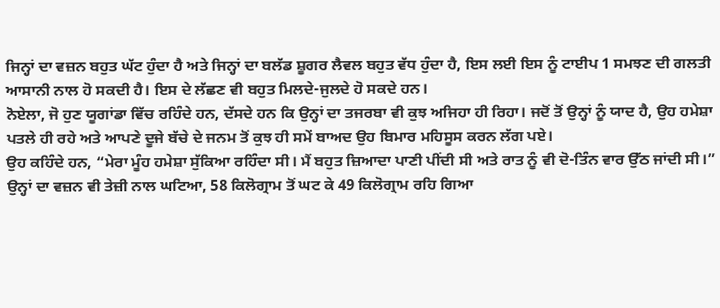ਜਿਨ੍ਹਾਂ ਦਾ ਵਜ਼ਨ ਬਹੁਤ ਘੱਟ ਹੁੰਦਾ ਹੈ ਅਤੇ ਜਿਨ੍ਹਾਂ ਦਾ ਬਲੱਡ ਸ਼ੂਗਰ ਲੈਵਲ ਬਹੁਤ ਵੱਧ ਹੁੰਦਾ ਹੈ, ਇਸ ਲਈ ਇਸ ਨੂੰ ਟਾਈਪ 1 ਸਮਝਣ ਦੀ ਗਲਤੀ ਆਸਾਨੀ ਨਾਲ ਹੋ ਸਕਦੀ ਹੈ। ਇਸ ਦੇ ਲੱਛਣ ਵੀ ਬਹੁਤ ਮਿਲਦੇ-ਜੁਲਦੇ ਹੋ ਸਕਦੇ ਹਨ।
ਨੋਏਲਾ, ਜੋ ਹੁਣ ਯੂਗਾਂਡਾ ਵਿੱਚ ਰਹਿੰਦੇ ਹਨ, ਦੱਸਦੇ ਹਨ ਕਿ ਉਨ੍ਹਾਂ ਦਾ ਤਜਰਬਾ ਵੀ ਕੁਝ ਅਜਿਹਾ ਹੀ ਰਿਹਾ। ਜਦੋਂ ਤੋਂ ਉਨ੍ਹਾਂ ਨੂੰ ਯਾਦ ਹੈ, ਉਹ ਹਮੇਸ਼ਾ ਪਤਲੇ ਹੀ ਰਹੇ ਅਤੇ ਆਪਣੇ ਦੂਜੇ ਬੱਚੇ ਦੇ ਜਨਮ ਤੋਂ ਕੁਝ ਹੀ ਸਮੇਂ ਬਾਅਦ ਉਹ ਬਿਮਾਰ ਮਹਿਸੂਸ ਕਰਨ ਲੱਗ ਪਏ।
ਉਹ ਕਹਿੰਦੇ ਹਨ, “ਮੇਰਾ ਮੂੰਹ ਹਮੇਸ਼ਾ ਸੁੱਕਿਆ ਰਹਿੰਦਾ ਸੀ। ਮੈਂ ਬਹੁਤ ਜ਼ਿਆਦਾ ਪਾਣੀ ਪੀਂਦੀ ਸੀ ਅਤੇ ਰਾਤ ਨੂੰ ਵੀ ਦੋ-ਤਿੰਨ ਵਾਰ ਉੱਠ ਜਾਂਦੀ ਸੀ।”
ਉਨ੍ਹਾਂ ਦਾ ਵਜ਼ਨ ਵੀ ਤੇਜ਼ੀ ਨਾਲ ਘਟਿਆ, 58 ਕਿਲੋਗ੍ਰਾਮ ਤੋਂ ਘਟ ਕੇ 49 ਕਿਲੋਗ੍ਰਾਮ ਰਹਿ ਗਿਆ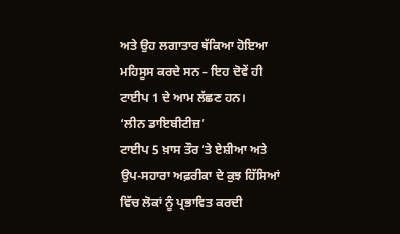ਅਤੇ ਉਹ ਲਗਾਤਾਰ ਥੱਕਿਆ ਹੋਇਆ ਮਹਿਸੂਸ ਕਰਦੇ ਸਨ – ਇਹ ਦੋਵੇਂ ਹੀ ਟਾਈਪ 1 ਦੇ ਆਮ ਲੱਛਣ ਹਨ।
‘ਲੀਨ ਡਾਇਬੀਟੀਜ਼’
ਟਾਈਪ 5 ਖ਼ਾਸ ਤੌਰ ‘ਤੇ ਏਸ਼ੀਆ ਅਤੇ ਉਪ-ਸਹਾਰਾ ਅਫ਼ਰੀਕਾ ਦੇ ਕੁਝ ਹਿੱਸਿਆਂ ਵਿੱਚ ਲੋਕਾਂ ਨੂੰ ਪ੍ਰਭਾਵਿਤ ਕਰਦੀ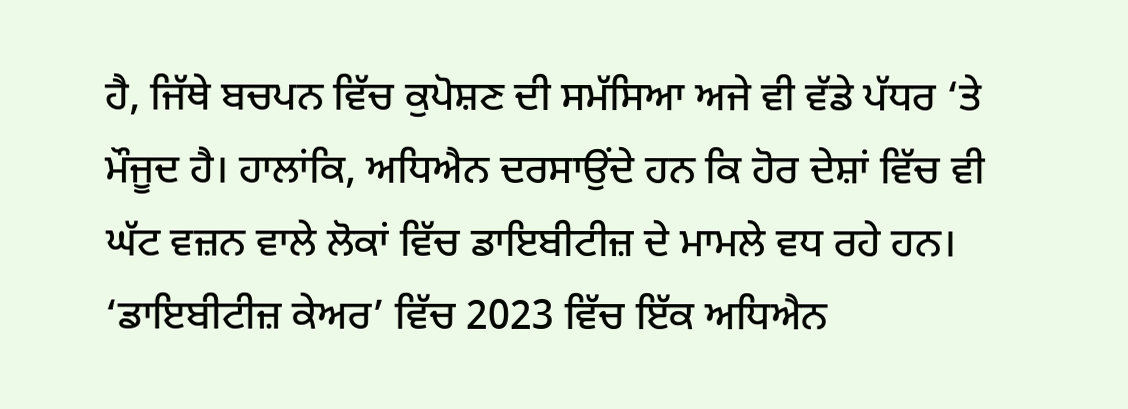ਹੈ, ਜਿੱਥੇ ਬਚਪਨ ਵਿੱਚ ਕੁਪੋਸ਼ਣ ਦੀ ਸਮੱਸਿਆ ਅਜੇ ਵੀ ਵੱਡੇ ਪੱਧਰ ‘ਤੇ ਮੌਜੂਦ ਹੈ। ਹਾਲਾਂਕਿ, ਅਧਿਐਨ ਦਰਸਾਉਂਦੇ ਹਨ ਕਿ ਹੋਰ ਦੇਸ਼ਾਂ ਵਿੱਚ ਵੀ ਘੱਟ ਵਜ਼ਨ ਵਾਲੇ ਲੋਕਾਂ ਵਿੱਚ ਡਾਇਬੀਟੀਜ਼ ਦੇ ਮਾਮਲੇ ਵਧ ਰਹੇ ਹਨ।
‘ਡਾਇਬੀਟੀਜ਼ ਕੇਅਰ’ ਵਿੱਚ 2023 ਵਿੱਚ ਇੱਕ ਅਧਿਐਨ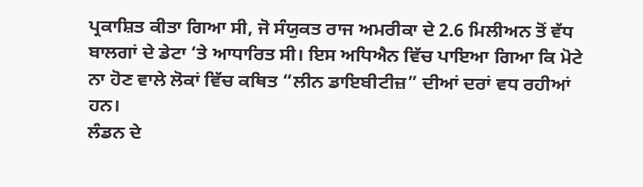ਪ੍ਰਕਾਸ਼ਿਤ ਕੀਤਾ ਗਿਆ ਸੀ, ਜੋ ਸੰਯੁਕਤ ਰਾਜ ਅਮਰੀਕਾ ਦੇ 2.6 ਮਿਲੀਅਨ ਤੋਂ ਵੱਧ ਬਾਲਗਾਂ ਦੇ ਡੇਟਾ ‘ਤੇ ਆਧਾਰਿਤ ਸੀ। ਇਸ ਅਧਿਐਨ ਵਿੱਚ ਪਾਇਆ ਗਿਆ ਕਿ ਮੋਟੇ ਨਾ ਹੋਣ ਵਾਲੇ ਲੋਕਾਂ ਵਿੱਚ ਕਥਿਤ “ਲੀਨ ਡਾਇਬੀਟੀਜ਼” ਦੀਆਂ ਦਰਾਂ ਵਧ ਰਹੀਆਂ ਹਨ।
ਲੰਡਨ ਦੇ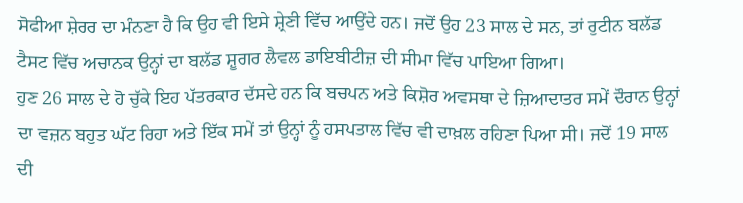ਸੋਫੀਆ ਸ਼ੇਰਰ ਦਾ ਮੰਨਣਾ ਹੈ ਕਿ ਉਹ ਵੀ ਇਸੇ ਸ਼੍ਰੇਣੀ ਵਿੱਚ ਆਉਂਦੇ ਹਨ। ਜਦੋਂ ਉਹ 23 ਸਾਲ ਦੇ ਸਨ, ਤਾਂ ਰੁਟੀਨ ਬਲੱਡ ਟੈਸਟ ਵਿੱਚ ਅਚਾਨਕ ਉਨ੍ਹਾਂ ਦਾ ਬਲੱਡ ਸ਼ੂਗਰ ਲੈਵਲ ਡਾਇਬੀਟੀਜ਼ ਦੀ ਸੀਮਾ ਵਿੱਚ ਪਾਇਆ ਗਿਆ।
ਹੁਣ 26 ਸਾਲ ਦੇ ਹੋ ਚੁੱਕੇ ਇਹ ਪੱਤਰਕਾਰ ਦੱਸਦੇ ਹਨ ਕਿ ਬਚਪਨ ਅਤੇ ਕਿਸ਼ੋਰ ਅਵਸਥਾ ਦੇ ਜ਼ਿਆਦਾਤਰ ਸਮੇਂ ਦੌਰਾਨ ਉਨ੍ਹਾਂ ਦਾ ਵਜ਼ਨ ਬਹੁਤ ਘੱਟ ਰਿਹਾ ਅਤੇ ਇੱਕ ਸਮੇਂ ਤਾਂ ਉਨ੍ਹਾਂ ਨੂੰ ਹਸਪਤਾਲ ਵਿੱਚ ਵੀ ਦਾਖ਼ਲ ਰਹਿਣਾ ਪਿਆ ਸੀ। ਜਦੋਂ 19 ਸਾਲ ਦੀ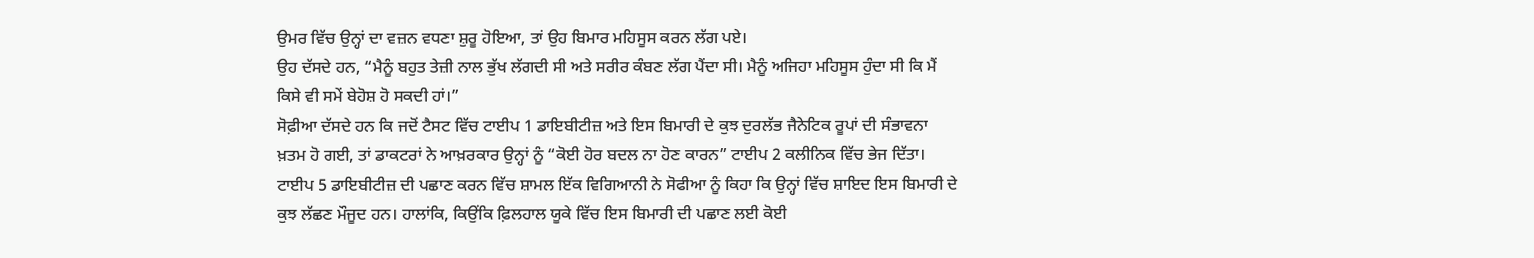ਉਮਰ ਵਿੱਚ ਉਨ੍ਹਾਂ ਦਾ ਵਜ਼ਨ ਵਧਣਾ ਸ਼ੁਰੂ ਹੋਇਆ, ਤਾਂ ਉਹ ਬਿਮਾਰ ਮਹਿਸੂਸ ਕਰਨ ਲੱਗ ਪਏ।
ਉਹ ਦੱਸਦੇ ਹਨ, “ਮੈਨੂੰ ਬਹੁਤ ਤੇਜ਼ੀ ਨਾਲ ਭੁੱਖ ਲੱਗਦੀ ਸੀ ਅਤੇ ਸਰੀਰ ਕੰਬਣ ਲੱਗ ਪੈਂਦਾ ਸੀ। ਮੈਨੂੰ ਅਜਿਹਾ ਮਹਿਸੂਸ ਹੁੰਦਾ ਸੀ ਕਿ ਮੈਂ ਕਿਸੇ ਵੀ ਸਮੇਂ ਬੇਹੋਸ਼ ਹੋ ਸਕਦੀ ਹਾਂ।”
ਸੋਫ਼ੀਆ ਦੱਸਦੇ ਹਨ ਕਿ ਜਦੋਂ ਟੈਸਟ ਵਿੱਚ ਟਾਈਪ 1 ਡਾਇਬੀਟੀਜ਼ ਅਤੇ ਇਸ ਬਿਮਾਰੀ ਦੇ ਕੁਝ ਦੁਰਲੱਭ ਜੈਨੇਟਿਕ ਰੂਪਾਂ ਦੀ ਸੰਭਾਵਨਾ ਖ਼ਤਮ ਹੋ ਗਈ, ਤਾਂ ਡਾਕਟਰਾਂ ਨੇ ਆਖ਼ਰਕਾਰ ਉਨ੍ਹਾਂ ਨੂੰ “ਕੋਈ ਹੋਰ ਬਦਲ ਨਾ ਹੋਣ ਕਾਰਨ” ਟਾਈਪ 2 ਕਲੀਨਿਕ ਵਿੱਚ ਭੇਜ ਦਿੱਤਾ।
ਟਾਈਪ 5 ਡਾਇਬੀਟੀਜ਼ ਦੀ ਪਛਾਣ ਕਰਨ ਵਿੱਚ ਸ਼ਾਮਲ ਇੱਕ ਵਿਗਿਆਨੀ ਨੇ ਸੋਫੀਆ ਨੂੰ ਕਿਹਾ ਕਿ ਉਨ੍ਹਾਂ ਵਿੱਚ ਸ਼ਾਇਦ ਇਸ ਬਿਮਾਰੀ ਦੇ ਕੁਝ ਲੱਛਣ ਮੌਜੂਦ ਹਨ। ਹਾਲਾਂਕਿ, ਕਿਉਂਕਿ ਫ਼ਿਲਹਾਲ ਯੂਕੇ ਵਿੱਚ ਇਸ ਬਿਮਾਰੀ ਦੀ ਪਛਾਣ ਲਈ ਕੋਈ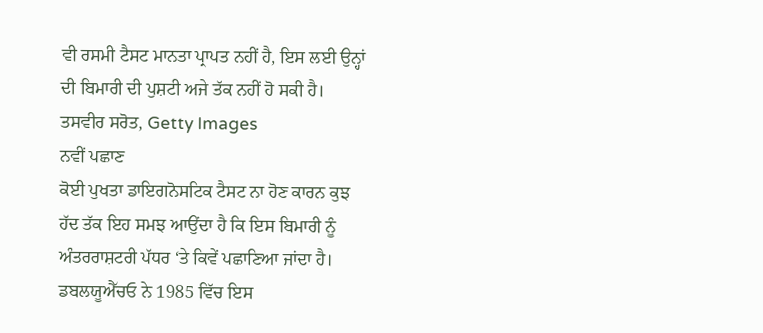ਵੀ ਰਸਮੀ ਟੈਸਟ ਮਾਨਤਾ ਪ੍ਰਾਪਤ ਨਹੀਂ ਹੈ, ਇਸ ਲਈ ਉਨ੍ਹਾਂ ਦੀ ਬਿਮਾਰੀ ਦੀ ਪੁਸ਼ਟੀ ਅਜੇ ਤੱਕ ਨਹੀਂ ਹੋ ਸਕੀ ਹੈ।
ਤਸਵੀਰ ਸਰੋਤ, Getty Images
ਨਵੀਂ ਪਛਾਣ
ਕੋਈ ਪੁਖਤਾ ਡਾਇਗਨੋਸਟਿਕ ਟੈਸਟ ਨਾ ਹੋਣ ਕਾਰਨ ਕੁਝ ਹੱਦ ਤੱਕ ਇਹ ਸਮਝ ਆਉਂਦਾ ਹੈ ਕਿ ਇਸ ਬਿਮਾਰੀ ਨੂੰ ਅੰਤਰਰਾਸ਼ਟਰੀ ਪੱਧਰ ‘ਤੇ ਕਿਵੇਂ ਪਛਾਣਿਆ ਜਾਂਦਾ ਹੈ।
ਡਬਲਯੂਐੱਚਓ ਨੇ 1985 ਵਿੱਚ ਇਸ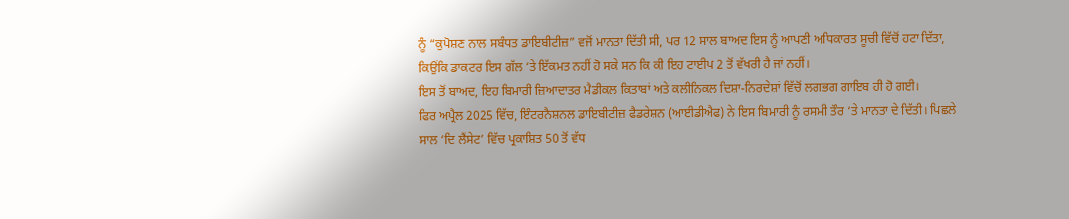ਨੂੰ “ਕੁਪੋਸ਼ਣ ਨਾਲ ਸਬੰਧਤ ਡਾਇਬੀਟੀਜ਼” ਵਜੋਂ ਮਾਨਤਾ ਦਿੱਤੀ ਸੀ, ਪਰ 12 ਸਾਲ ਬਾਅਦ ਇਸ ਨੂੰ ਆਪਣੀ ਅਧਿਕਾਰਤ ਸੂਚੀ ਵਿੱਚੋਂ ਹਟਾ ਦਿੱਤਾ, ਕਿਉਂਕਿ ਡਾਕਟਰ ਇਸ ਗੱਲ ‘ਤੇ ਇੱਕਮਤ ਨਹੀਂ ਹੋ ਸਕੇ ਸਨ ਕਿ ਕੀ ਇਹ ਟਾਈਪ 2 ਤੋਂ ਵੱਖਰੀ ਹੈ ਜਾਂ ਨਹੀਂ।
ਇਸ ਤੋਂ ਬਾਅਦ, ਇਹ ਬਿਮਾਰੀ ਜ਼ਿਆਦਾਤਰ ਮੈਡੀਕਲ ਕਿਤਾਬਾਂ ਅਤੇ ਕਲੀਨਿਕਲ ਦਿਸ਼ਾ-ਨਿਰਦੇਸ਼ਾਂ ਵਿੱਚੋਂ ਲਗਭਗ ਗਾਇਬ ਹੀ ਹੋ ਗਈ।
ਫਿਰ ਅਪ੍ਰੈਲ 2025 ਵਿੱਚ, ਇੰਟਰਨੈਸ਼ਨਲ ਡਾਇਬੀਟੀਜ਼ ਫੈਡਰੇਸ਼ਨ (ਆਈਡੀਐਫ) ਨੇ ਇਸ ਬਿਮਾਰੀ ਨੂੰ ਰਸਮੀ ਤੌਰ ‘ਤੇ ਮਾਨਤਾ ਦੇ ਦਿੱਤੀ। ਪਿਛਲੇ ਸਾਲ ‘ਦਿ ਲੈਂਸੇਟ’ ਵਿੱਚ ਪ੍ਰਕਾਸ਼ਿਤ 50 ਤੋਂ ਵੱਧ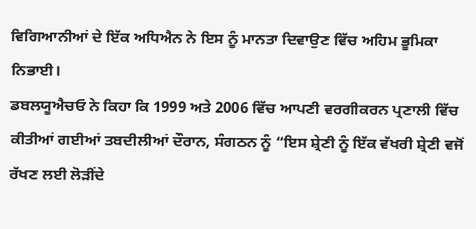ਵਿਗਿਆਨੀਆਂ ਦੇ ਇੱਕ ਅਧਿਐਨ ਨੇ ਇਸ ਨੂੰ ਮਾਨਤਾ ਦਿਵਾਉਣ ਵਿੱਚ ਅਹਿਮ ਭੂਮਿਕਾ ਨਿਭਾਈ।
ਡਬਲਯੂਐਚਓ ਨੇ ਕਿਹਾ ਕਿ 1999 ਅਤੇ 2006 ਵਿੱਚ ਆਪਣੀ ਵਰਗੀਕਰਨ ਪ੍ਰਣਾਲੀ ਵਿੱਚ ਕੀਤੀਆਂ ਗਈਆਂ ਤਬਦੀਲੀਆਂ ਦੌਰਾਨ, ਸੰਗਠਨ ਨੂੰ “ਇਸ ਸ਼੍ਰੇਣੀ ਨੂੰ ਇੱਕ ਵੱਖਰੀ ਸ਼੍ਰੇਣੀ ਵਜੋਂ ਰੱਖਣ ਲਈ ਲੋੜੀਂਦੇ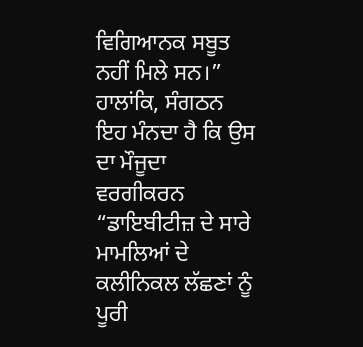ਵਿਗਿਆਨਕ ਸਬੂਤ ਨਹੀਂ ਮਿਲੇ ਸਨ।”
ਹਾਲਾਂਕਿ, ਸੰਗਠਨ ਇਹ ਮੰਨਦਾ ਹੈ ਕਿ ਉਸ ਦਾ ਮੌਜੂਦਾ ਵਰਗੀਕਰਨ “ਡਾਇਬੀਟੀਜ਼ ਦੇ ਸਾਰੇ ਮਾਮਲਿਆਂ ਦੇ ਕਲੀਨਿਕਲ ਲੱਛਣਾਂ ਨੂੰ ਪੂਰੀ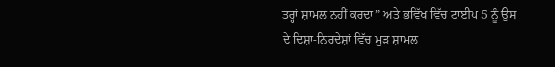ਤਰ੍ਹਾਂ ਸ਼ਾਮਲ ਨਹੀਂ ਕਰਦਾ” ਅਤੇ ਭਵਿੱਖ ਵਿੱਚ ਟਾਈਪ 5 ਨੂੰ ਉਸ ਦੇ ਦਿਸ਼ਾ-ਨਿਰਦੇਸ਼ਾਂ ਵਿੱਚ ਮੁੜ ਸ਼ਾਮਲ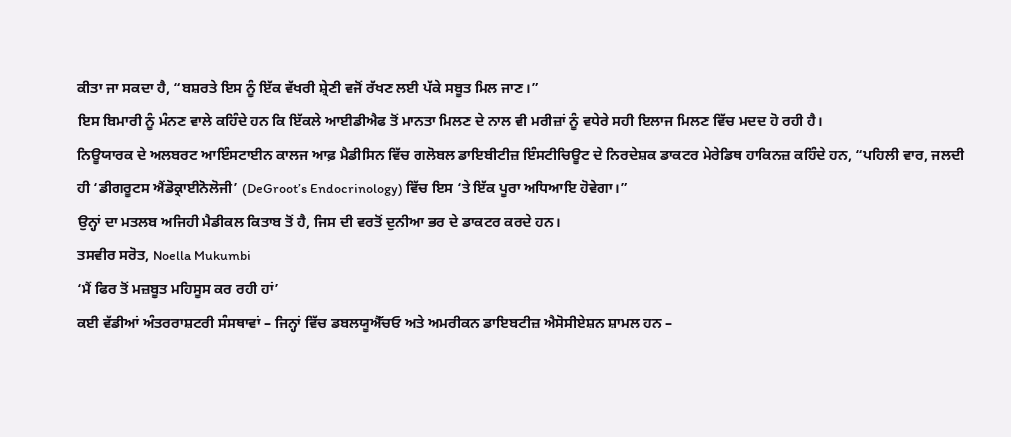ਕੀਤਾ ਜਾ ਸਕਦਾ ਹੈ, “ਬਸ਼ਰਤੇ ਇਸ ਨੂੰ ਇੱਕ ਵੱਖਰੀ ਸ਼੍ਰੇਣੀ ਵਜੋਂ ਰੱਖਣ ਲਈ ਪੱਕੇ ਸਬੂਤ ਮਿਲ ਜਾਣ।”
ਇਸ ਬਿਮਾਰੀ ਨੂੰ ਮੰਨਣ ਵਾਲੇ ਕਹਿੰਦੇ ਹਨ ਕਿ ਇੱਕਲੇ ਆਈਡੀਐਫ ਤੋਂ ਮਾਨਤਾ ਮਿਲਣ ਦੇ ਨਾਲ ਵੀ ਮਰੀਜ਼ਾਂ ਨੂੰ ਵਧੇਰੇ ਸਹੀ ਇਲਾਜ ਮਿਲਣ ਵਿੱਚ ਮਦਦ ਹੋ ਰਹੀ ਹੈ।
ਨਿਊਯਾਰਕ ਦੇ ਅਲਬਰਟ ਆਇੰਸਟਾਈਨ ਕਾਲਜ ਆਫ਼ ਮੈਡੀਸਿਨ ਵਿੱਚ ਗਲੋਬਲ ਡਾਇਬੀਟੀਜ਼ ਇੰਸਟੀਚਿਊਟ ਦੇ ਨਿਰਦੇਸ਼ਕ ਡਾਕਟਰ ਮੇਰੇਡਿਥ ਹਾਕਿਨਜ਼ ਕਹਿੰਦੇ ਹਨ, “ਪਹਿਲੀ ਵਾਰ, ਜਲਦੀ ਹੀ ‘ਡੀਗਰੂਟਸ ਐਂਡੋਕ੍ਰਾਈਨੋਲੋਜੀ’ (DeGroot’s Endocrinology) ਵਿੱਚ ਇਸ ‘ਤੇ ਇੱਕ ਪੂਰਾ ਅਧਿਆਇ ਹੋਵੇਗਾ।”
ਉਨ੍ਹਾਂ ਦਾ ਮਤਲਬ ਅਜਿਹੀ ਮੈਡੀਕਲ ਕਿਤਾਬ ਤੋਂ ਹੈ, ਜਿਸ ਦੀ ਵਰਤੋਂ ਦੁਨੀਆ ਭਰ ਦੇ ਡਾਕਟਰ ਕਰਦੇ ਹਨ।
ਤਸਵੀਰ ਸਰੋਤ, Noella Mukumbi
‘ਮੈਂ ਫਿਰ ਤੋਂ ਮਜ਼ਬੂਤ ਮਹਿਸੂਸ ਕਰ ਰਹੀ ਹਾਂ’
ਕਈ ਵੱਡੀਆਂ ਅੰਤਰਰਾਸ਼ਟਰੀ ਸੰਸਥਾਵਾਂ – ਜਿਨ੍ਹਾਂ ਵਿੱਚ ਡਬਲਯੂਐੱਚਓ ਅਤੇ ਅਮਰੀਕਨ ਡਾਇਬਟੀਜ਼ ਐਸੋਸੀਏਸ਼ਨ ਸ਼ਾਮਲ ਹਨ –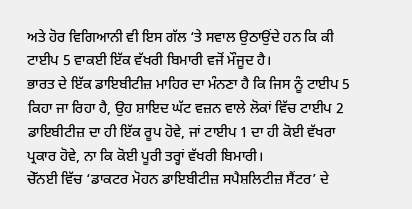ਅਤੇ ਹੋਰ ਵਿਗਿਆਨੀ ਵੀ ਇਸ ਗੱਲ ‘ਤੇ ਸਵਾਲ ਉਠਾਉਂਦੇ ਹਨ ਕਿ ਕੀ ਟਾਈਪ 5 ਵਾਕਈ ਇੱਕ ਵੱਖਰੀ ਬਿਮਾਰੀ ਵਜੋਂ ਮੌਜੂਦ ਹੈ।
ਭਾਰਤ ਦੇ ਇੱਕ ਡਾਇਬੀਟੀਜ਼ ਮਾਹਿਰ ਦਾ ਮੰਨਣਾ ਹੈ ਕਿ ਜਿਸ ਨੂੰ ਟਾਈਪ 5 ਕਿਹਾ ਜਾ ਰਿਹਾ ਹੈ, ਉਹ ਸ਼ਾਇਦ ਘੱਟ ਵਜ਼ਨ ਵਾਲੇ ਲੋਕਾਂ ਵਿੱਚ ਟਾਈਪ 2 ਡਾਇਬੀਟੀਜ਼ ਦਾ ਹੀ ਇੱਕ ਰੂਪ ਹੋਵੇ, ਜਾਂ ਟਾਈਪ 1 ਦਾ ਹੀ ਕੋਈ ਵੱਖਰਾ ਪ੍ਰਕਾਰ ਹੋਵੇ, ਨਾ ਕਿ ਕੋਈ ਪੂਰੀ ਤਰ੍ਹਾਂ ਵੱਖਰੀ ਬਿਮਾਰੀ।
ਚੇੱਨਈ ਵਿੱਚ ‘ਡਾਕਟਰ ਮੋਹਨ ਡਾਇਬੀਟੀਜ਼ ਸਪੈਸ਼ਲਿਟੀਜ਼ ਸੈਂਟਰ’ ਦੇ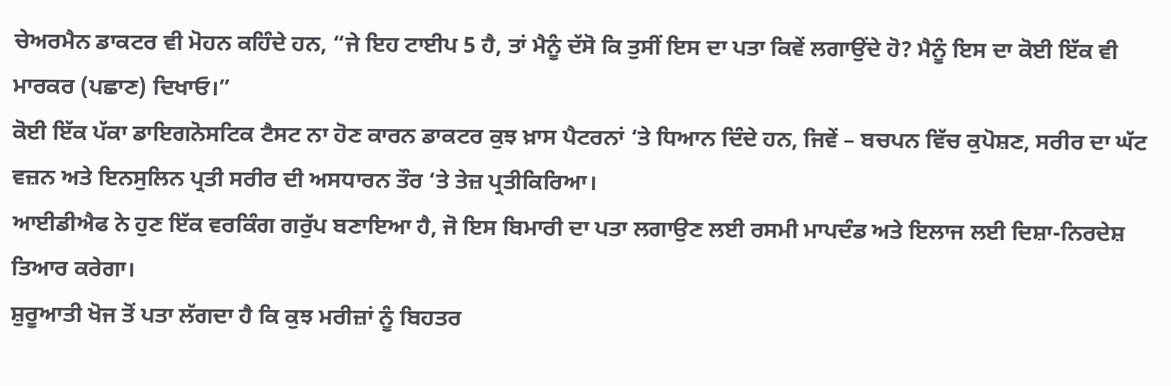ਚੇਅਰਮੈਨ ਡਾਕਟਰ ਵੀ ਮੋਹਨ ਕਹਿੰਦੇ ਹਨ, “ਜੇ ਇਹ ਟਾਈਪ 5 ਹੈ, ਤਾਂ ਮੈਨੂੰ ਦੱਸੋ ਕਿ ਤੁਸੀਂ ਇਸ ਦਾ ਪਤਾ ਕਿਵੇਂ ਲਗਾਉਂਦੇ ਹੋ? ਮੈਨੂੰ ਇਸ ਦਾ ਕੋਈ ਇੱਕ ਵੀ ਮਾਰਕਰ (ਪਛਾਣ) ਦਿਖਾਓ।”
ਕੋਈ ਇੱਕ ਪੱਕਾ ਡਾਇਗਨੋਸਟਿਕ ਟੈਸਟ ਨਾ ਹੋਣ ਕਾਰਨ ਡਾਕਟਰ ਕੁਝ ਖ਼ਾਸ ਪੈਟਰਨਾਂ ‘ਤੇ ਧਿਆਨ ਦਿੰਦੇ ਹਨ, ਜਿਵੇਂ – ਬਚਪਨ ਵਿੱਚ ਕੁਪੋਸ਼ਣ, ਸਰੀਰ ਦਾ ਘੱਟ ਵਜ਼ਨ ਅਤੇ ਇਨਸੁਲਿਨ ਪ੍ਰਤੀ ਸਰੀਰ ਦੀ ਅਸਧਾਰਨ ਤੌਰ ‘ਤੇ ਤੇਜ਼ ਪ੍ਰਤੀਕਿਰਿਆ।
ਆਈਡੀਐਫ ਨੇ ਹੁਣ ਇੱਕ ਵਰਕਿੰਗ ਗਰੁੱਪ ਬਣਾਇਆ ਹੈ, ਜੋ ਇਸ ਬਿਮਾਰੀ ਦਾ ਪਤਾ ਲਗਾਉਣ ਲਈ ਰਸਮੀ ਮਾਪਦੰਡ ਅਤੇ ਇਲਾਜ ਲਈ ਦਿਸ਼ਾ-ਨਿਰਦੇਸ਼ ਤਿਆਰ ਕਰੇਗਾ।
ਸ਼ੁਰੂਆਤੀ ਖੋਜ ਤੋਂ ਪਤਾ ਲੱਗਦਾ ਹੈ ਕਿ ਕੁਝ ਮਰੀਜ਼ਾਂ ਨੂੰ ਬਿਹਤਰ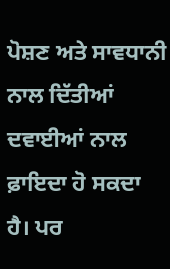ਪੋਸ਼ਣ ਅਤੇ ਸਾਵਧਾਨੀ ਨਾਲ ਦਿੱਤੀਆਂ ਦਵਾਈਆਂ ਨਾਲ ਫ਼ਾਇਦਾ ਹੋ ਸਕਦਾ ਹੈ। ਪਰ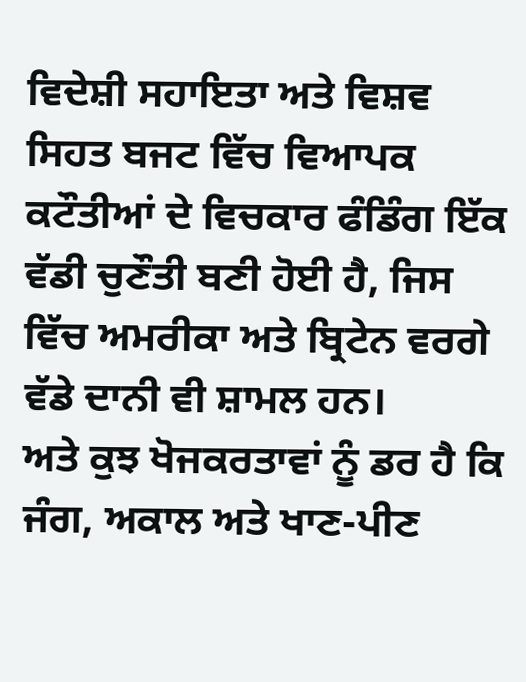ਵਿਦੇਸ਼ੀ ਸਹਾਇਤਾ ਅਤੇ ਵਿਸ਼ਵ ਸਿਹਤ ਬਜਟ ਵਿੱਚ ਵਿਆਪਕ ਕਟੌਤੀਆਂ ਦੇ ਵਿਚਕਾਰ ਫੰਡਿੰਗ ਇੱਕ ਵੱਡੀ ਚੁਣੌਤੀ ਬਣੀ ਹੋਈ ਹੈ, ਜਿਸ ਵਿੱਚ ਅਮਰੀਕਾ ਅਤੇ ਬ੍ਰਿਟੇਨ ਵਰਗੇ ਵੱਡੇ ਦਾਨੀ ਵੀ ਸ਼ਾਮਲ ਹਨ।
ਅਤੇ ਕੁਝ ਖੋਜਕਰਤਾਵਾਂ ਨੂੰ ਡਰ ਹੈ ਕਿ ਜੰਗ, ਅਕਾਲ ਅਤੇ ਖਾਣ-ਪੀਣ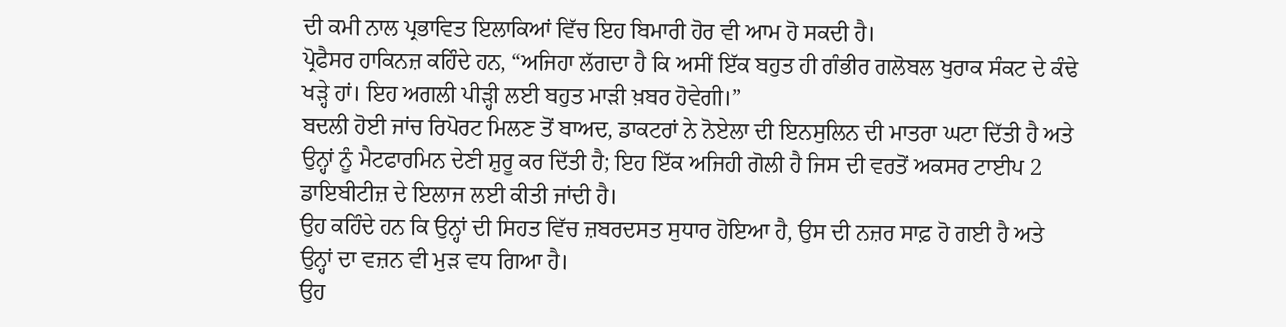ਦੀ ਕਮੀ ਨਾਲ ਪ੍ਰਭਾਵਿਤ ਇਲਾਕਿਆਂ ਵਿੱਚ ਇਹ ਬਿਮਾਰੀ ਹੋਰ ਵੀ ਆਮ ਹੋ ਸਕਦੀ ਹੈ।
ਪ੍ਰੋਫੈਸਰ ਹਾਕਿਨਜ਼ ਕਹਿੰਦੇ ਹਨ, “ਅਜਿਹਾ ਲੱਗਦਾ ਹੈ ਕਿ ਅਸੀਂ ਇੱਕ ਬਹੁਤ ਹੀ ਗੰਭੀਰ ਗਲੋਬਲ ਖੁਰਾਕ ਸੰਕਟ ਦੇ ਕੰਢੇ ਖੜ੍ਹੇ ਹਾਂ। ਇਹ ਅਗਲੀ ਪੀੜ੍ਹੀ ਲਈ ਬਹੁਤ ਮਾੜੀ ਖ਼ਬਰ ਹੋਵੇਗੀ।”
ਬਦਲੀ ਹੋਈ ਜਾਂਚ ਰਿਪੋਰਟ ਮਿਲਣ ਤੋਂ ਬਾਅਦ, ਡਾਕਟਰਾਂ ਨੇ ਨੋਏਲਾ ਦੀ ਇਨਸੁਲਿਨ ਦੀ ਮਾਤਰਾ ਘਟਾ ਦਿੱਤੀ ਹੈ ਅਤੇ ਉਨ੍ਹਾਂ ਨੂੰ ਮੈਟਫਾਰਮਿਨ ਦੇਣੀ ਸ਼ੁਰੂ ਕਰ ਦਿੱਤੀ ਹੈ; ਇਹ ਇੱਕ ਅਜਿਹੀ ਗੋਲੀ ਹੈ ਜਿਸ ਦੀ ਵਰਤੋਂ ਅਕਸਰ ਟਾਈਪ 2 ਡਾਇਬੀਟੀਜ਼ ਦੇ ਇਲਾਜ ਲਈ ਕੀਤੀ ਜਾਂਦੀ ਹੈ।
ਉਹ ਕਹਿੰਦੇ ਹਨ ਕਿ ਉਨ੍ਹਾਂ ਦੀ ਸਿਹਤ ਵਿੱਚ ਜ਼ਬਰਦਸਤ ਸੁਧਾਰ ਹੋਇਆ ਹੈ, ਉਸ ਦੀ ਨਜ਼ਰ ਸਾਫ਼ ਹੋ ਗਈ ਹੈ ਅਤੇ ਉਨ੍ਹਾਂ ਦਾ ਵਜ਼ਨ ਵੀ ਮੁੜ ਵਧ ਗਿਆ ਹੈ।
ਉਹ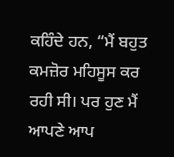ਕਹਿੰਦੇ ਹਨ, “ਮੈਂ ਬਹੁਤ ਕਮਜ਼ੋਰ ਮਹਿਸੂਸ ਕਰ ਰਹੀ ਸੀ। ਪਰ ਹੁਣ ਮੈਂ ਆਪਣੇ ਆਪ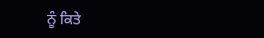ਨੂੰ ਕਿਤੇ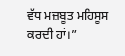ਵੱਧ ਮਜ਼ਬੂਤ ਮਹਿਸੂਸ ਕਰਦੀ ਹਾਂ।”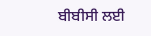ਬੀਬੀਸੀ ਲਈ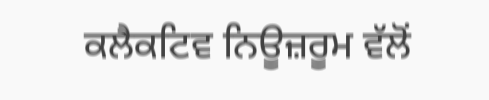ਕਲੈਕਟਿਵ ਨਿਊਜ਼ਰੂਮ ਵੱਲੋਂ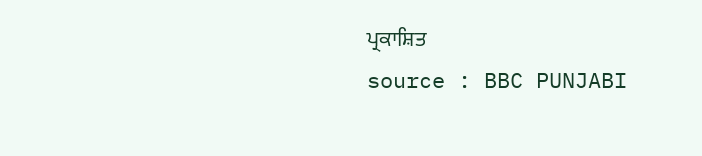ਪ੍ਰਕਾਸ਼ਿਤ
source : BBC PUNJABI